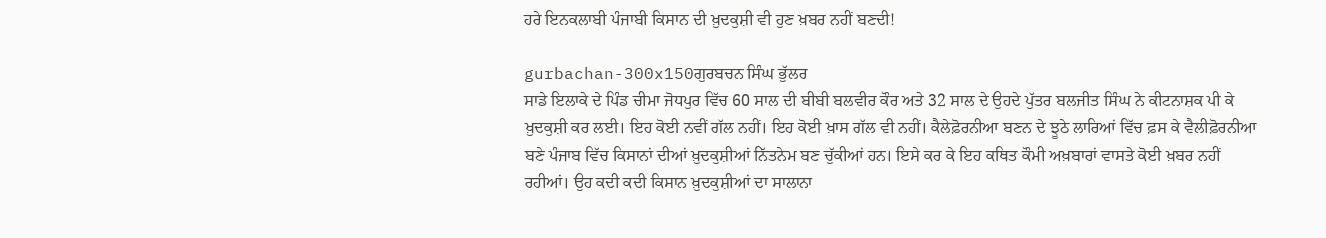ਹਰੇ ਇਨਕਲਾਬੀ ਪੰਜਾਬੀ ਕਿਸਾਨ ਦੀ ਖ਼ੁਦਕੁਸ਼ੀ ਵੀ ਹੁਣ ਖ਼ਬਰ ਨਹੀਂ ਬਣਦੀ!

gurbachan-300x150ਗੁਰਬਚਨ ਸਿੰਘ ਭੁੱਲਰ
ਸਾਡੇ ਇਲਾਕੇ ਦੇ ਪਿੰਡ ਚੀਮਾ ਜੋਧਪੁਰ ਵਿੱਚ 60 ਸਾਲ ਦੀ ਬੀਬੀ ਬਲਵੀਰ ਕੌਰ ਅਤੇ 32 ਸਾਲ ਦੇ ਉਹਦੇ ਪੁੱਤਰ ਬਲਜੀਤ ਸਿੰਘ ਨੇ ਕੀਟਨਾਸ਼ਕ ਪੀ ਕੇ ਖ਼ੁਦਕੁਸ਼ੀ ਕਰ ਲਈ। ਇਹ ਕੋਈ ਨਵੀਂ ਗੱਲ ਨਹੀਂ। ਇਹ ਕੋਈ ਖ਼ਾਸ ਗੱਲ ਵੀ ਨਹੀਂ। ਕੈਲੇਫ਼ੋਰਨੀਆ ਬਣਨ ਦੇ ਝੂਠੇ ਲਾਰਿਆਂ ਵਿੱਚ ਫ਼ਸ ਕੇ ਵੈਲੀਫ਼ੋਰਨੀਆ ਬਣੇ ਪੰਜਾਬ ਵਿੱਚ ਕਿਸਾਨਾਂ ਦੀਆਂ ਖ਼ੁਦਕੁਸ਼ੀਆਂ ਨਿੱਤਨੇਮ ਬਣ ਚੁੱਕੀਆਂ ਹਨ। ਇਸੇ ਕਰ ਕੇ ਇਹ ਕਥਿਤ ਕੌਮੀ ਅਖ਼ਬਾਰਾਂ ਵਾਸਤੇ ਕੋਈ ਖ਼ਬਰ ਨਹੀਂ ਰਹੀਆਂ। ਉਹ ਕਦੀ ਕਦੀ ਕਿਸਾਨ ਖ਼ੁਦਕੁਸ਼ੀਆਂ ਦਾ ਸਾਲਾਨਾ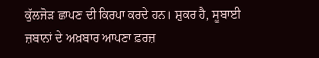ਕੁੱਲਜੋੜ ਛਾਪਣ ਦੀ ਕਿਰਪਾ ਕਰਦੇ ਹਨ। ਸ਼ੁਕਰ ਹੈ, ਸੂਬਾਈ ਜ਼ਬਾਨਾਂ ਦੇ ਅਖ਼ਬਾਰ ਆਪਣਾ ਫ਼ਰਜ਼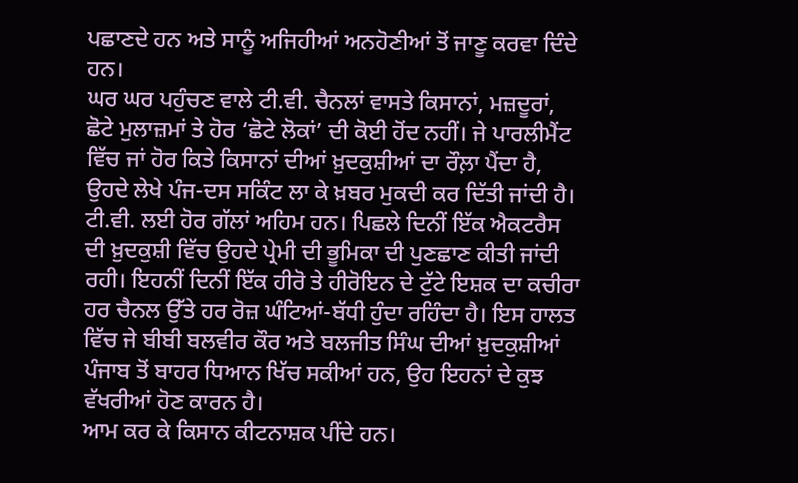ਪਛਾਣਦੇ ਹਨ ਅਤੇ ਸਾਨੂੰ ਅਜਿਹੀਆਂ ਅਨਹੋਣੀਆਂ ਤੋਂ ਜਾਣੂ ਕਰਵਾ ਦਿੰਦੇ ਹਨ।
ਘਰ ਘਰ ਪਹੁੰਚਣ ਵਾਲੇ ਟੀ.ਵੀ. ਚੈਨਲਾਂ ਵਾਸਤੇ ਕਿਸਾਨਾਂ, ਮਜ਼ਦੂਰਾਂ, ਛੋਟੇ ਮੁਲਾਜ਼ਮਾਂ ਤੇ ਹੋਰ ‘ਛੋਟੇ ਲੋਕਾਂ’ ਦੀ ਕੋਈ ਹੋਂਦ ਨਹੀਂ। ਜੇ ਪਾਰਲੀਮੈਂਟ ਵਿੱਚ ਜਾਂ ਹੋਰ ਕਿਤੇ ਕਿਸਾਨਾਂ ਦੀਆਂ ਖ਼ੁਦਕੁਸ਼ੀਆਂ ਦਾ ਰੌਲ਼ਾ ਪੈਂਦਾ ਹੈ, ਉਹਦੇ ਲੇਖੇ ਪੰਜ-ਦਸ ਸਕਿੰਟ ਲਾ ਕੇ ਖ਼ਬਰ ਮੁਕਦੀ ਕਰ ਦਿੱਤੀ ਜਾਂਦੀ ਹੈ। ਟੀ.ਵੀ. ਲਈ ਹੋਰ ਗੱਲਾਂ ਅਹਿਮ ਹਨ। ਪਿਛਲੇ ਦਿਨੀਂ ਇੱਕ ਐਕਟਰੈਸ ਦੀ ਖ਼ੁਦਕੁਸ਼ੀ ਵਿੱਚ ਉਹਦੇ ਪ੍ਰੇਮੀ ਦੀ ਭੂਮਿਕਾ ਦੀ ਪੁਣਛਾਣ ਕੀਤੀ ਜਾਂਦੀ ਰਹੀ। ਇਹਨੀਂ ਦਿਨੀਂ ਇੱਕ ਹੀਰੋ ਤੇ ਹੀਰੋਇਨ ਦੇ ਟੁੱਟੇ ਇਸ਼ਕ ਦਾ ਕਚੀਰਾ ਹਰ ਚੈਨਲ ਉੱਤੇ ਹਰ ਰੋਜ਼ ਘੰਟਿਆਂ-ਬੱਧੀ ਹੁੰਦਾ ਰਹਿੰਦਾ ਹੈ। ਇਸ ਹਾਲਤ ਵਿੱਚ ਜੇ ਬੀਬੀ ਬਲਵੀਰ ਕੌਰ ਅਤੇ ਬਲਜੀਤ ਸਿੰਘ ਦੀਆਂ ਖ਼ੁਦਕੁਸ਼ੀਆਂ ਪੰਜਾਬ ਤੋਂ ਬਾਹਰ ਧਿਆਨ ਖਿੱਚ ਸਕੀਆਂ ਹਨ, ਉਹ ਇਹਨਾਂ ਦੇ ਕੁਝ ਵੱਖਰੀਆਂ ਹੋਣ ਕਾਰਨ ਹੈ।
ਆਮ ਕਰ ਕੇ ਕਿਸਾਨ ਕੀਟਨਾਸ਼ਕ ਪੀਂਦੇ ਹਨ।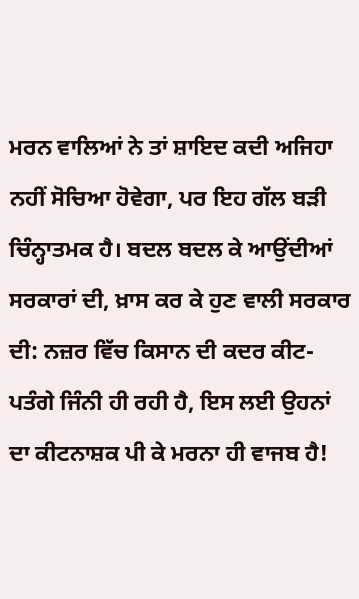ਮਰਨ ਵਾਲਿਆਂ ਨੇ ਤਾਂ ਸ਼ਾਇਦ ਕਦੀ ਅਜਿਹਾ ਨਹੀਂ ਸੋਚਿਆ ਹੋਵੇਗਾ, ਪਰ ਇਹ ਗੱਲ ਬੜੀ ਚਿੰਨ੍ਹਾਤਮਕ ਹੈ। ਬਦਲ ਬਦਲ ਕੇ ਆਉਂਦੀਆਂ ਸਰਕਾਰਾਂ ਦੀ, ਖ਼ਾਸ ਕਰ ਕੇ ਹੁਣ ਵਾਲੀ ਸਰਕਾਰ ਦੀ: ਨਜ਼ਰ ਵਿੱਚ ਕਿਸਾਨ ਦੀ ਕਦਰ ਕੀਟ-ਪਤੰਗੇ ਜਿੰਨੀ ਹੀ ਰਹੀ ਹੈ, ਇਸ ਲਈ ਉਹਨਾਂ ਦਾ ਕੀਟਨਾਸ਼ਕ ਪੀ ਕੇ ਮਰਨਾ ਹੀ ਵਾਜਬ ਹੈ!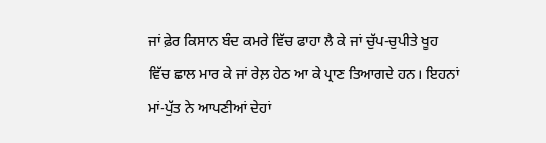ਜਾਂ ਫ਼ੇਰ ਕਿਸਾਨ ਬੰਦ ਕਮਰੇ ਵਿੱਚ ਫਾਹਾ ਲੈ ਕੇ ਜਾਂ ਚੁੱਪ-ਚੁਪੀਤੇ ਖੂਹ ਵਿੱਚ ਛਾਲ ਮਾਰ ਕੇ ਜਾਂ ਰੇਲ਼ ਹੇਠ ਆ ਕੇ ਪ੍ਰਾਣ ਤਿਆਗਦੇ ਹਨ। ਇਹਨਾਂ ਮਾਂ-ਪੁੱਤ ਨੇ ਆਪਣੀਆਂ ਦੇਹਾਂ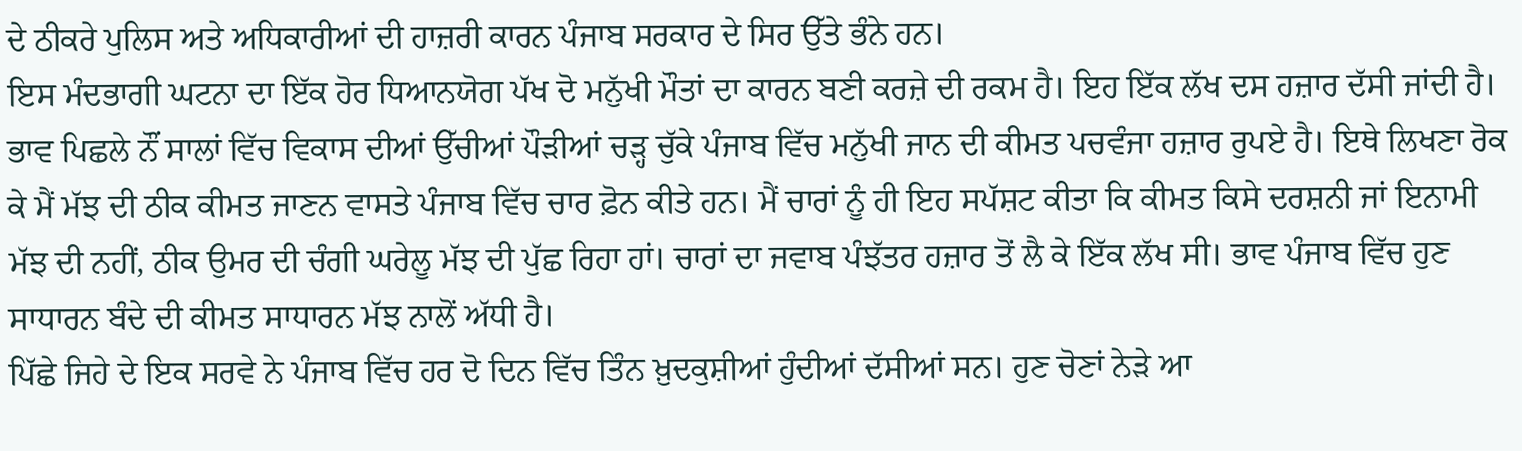ਦੇ ਠੀਕਰੇ ਪੁਲਿਸ ਅਤੇ ਅਧਿਕਾਰੀਆਂ ਦੀ ਹਾਜ਼ਰੀ ਕਾਰਨ ਪੰਜਾਬ ਸਰਕਾਰ ਦੇ ਸਿਰ ਉੱਤੇ ਭੰਨੇ ਹਨ।
ਇਸ ਮੰਦਭਾਗੀ ਘਟਨਾ ਦਾ ਇੱਕ ਹੋਰ ਧਿਆਨਯੋਗ ਪੱਖ ਦੋ ਮਨੁੱਖੀ ਮੌਤਾਂ ਦਾ ਕਾਰਨ ਬਣੀ ਕਰਜ਼ੇ ਦੀ ਰਕਮ ਹੈ। ਇਹ ਇੱਕ ਲੱਖ ਦਸ ਹਜ਼ਾਰ ਦੱਸੀ ਜਾਂਦੀ ਹੈ। ਭਾਵ ਪਿਛਲੇ ਨੌਂ ਸਾਲਾਂ ਵਿੱਚ ਵਿਕਾਸ ਦੀਆਂ ਉੱਚੀਆਂ ਪੌੜੀਆਂ ਚੜ੍ਹ ਚੁੱਕੇ ਪੰਜਾਬ ਵਿੱਚ ਮਨੁੱਖੀ ਜਾਨ ਦੀ ਕੀਮਤ ਪਚਵੰਜਾ ਹਜ਼ਾਰ ਰੁਪਏ ਹੈ। ਇਥੇ ਲਿਖਣਾ ਰੋਕ ਕੇ ਮੈਂ ਮੱਝ ਦੀ ਠੀਕ ਕੀਮਤ ਜਾਣਨ ਵਾਸਤੇ ਪੰਜਾਬ ਵਿੱਚ ਚਾਰ ਫ਼ੋਨ ਕੀਤੇ ਹਨ। ਮੈਂ ਚਾਰਾਂ ਨੂੰ ਹੀ ਇਹ ਸਪੱਸ਼ਟ ਕੀਤਾ ਕਿ ਕੀਮਤ ਕਿਸੇ ਦਰਸ਼ਨੀ ਜਾਂ ਇਨਾਮੀ ਮੱਝ ਦੀ ਨਹੀਂ, ਠੀਕ ਉਮਰ ਦੀ ਚੰਗੀ ਘਰੇਲੂ ਮੱਝ ਦੀ ਪੁੱਛ ਰਿਹਾ ਹਾਂ। ਚਾਰਾਂ ਦਾ ਜਵਾਬ ਪੰਝੱਤਰ ਹਜ਼ਾਰ ਤੋਂ ਲੈ ਕੇ ਇੱਕ ਲੱਖ ਸੀ। ਭਾਵ ਪੰਜਾਬ ਵਿੱਚ ਹੁਣ ਸਾਧਾਰਨ ਬੰਦੇ ਦੀ ਕੀਮਤ ਸਾਧਾਰਨ ਮੱਝ ਨਾਲੋਂ ਅੱਧੀ ਹੈ।
ਪਿੱਛੇ ਜਿਹੇ ਦੇ ਇਕ ਸਰਵੇ ਨੇ ਪੰਜਾਬ ਵਿੱਚ ਹਰ ਦੋ ਦਿਨ ਵਿੱਚ ਤਿੰਨ ਖ਼ੁਦਕੁਸ਼ੀਆਂ ਹੁੰਦੀਆਂ ਦੱਸੀਆਂ ਸਨ। ਹੁਣ ਚੋਣਾਂ ਨੇੜੇ ਆ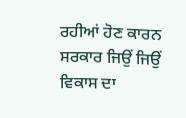ਰਹੀਆਂ ਹੋਣ ਕਾਰਨ ਸਰਕਾਰ ਜਿਉਂ ਜਿਉਂ ਵਿਕਾਸ ਦਾ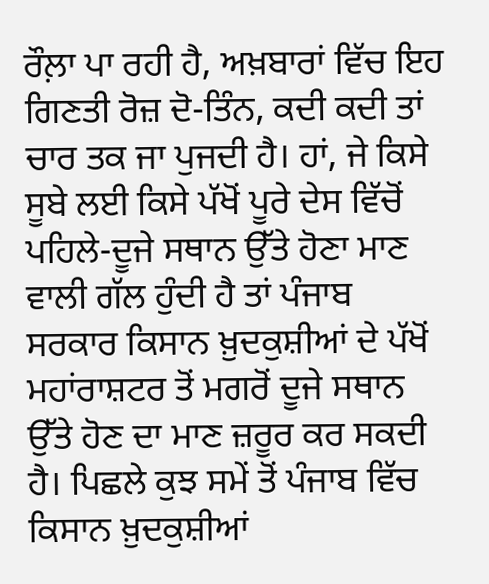ਰੌਲ਼ਾ ਪਾ ਰਹੀ ਹੈ, ਅਖ਼ਬਾਰਾਂ ਵਿੱਚ ਇਹ ਗਿਣਤੀ ਰੋਜ਼ ਦੋ-ਤਿੰਨ, ਕਦੀ ਕਦੀ ਤਾਂ ਚਾਰ ਤਕ ਜਾ ਪੁਜਦੀ ਹੈ। ਹਾਂ, ਜੇ ਕਿਸੇ ਸੂਬੇ ਲਈ ਕਿਸੇ ਪੱਖੋਂ ਪੂਰੇ ਦੇਸ ਵਿੱਚੋਂ ਪਹਿਲੇ-ਦੂਜੇ ਸਥਾਨ ਉੱਤੇ ਹੋਣਾ ਮਾਣ ਵਾਲੀ ਗੱਲ ਹੁੰਦੀ ਹੈ ਤਾਂ ਪੰਜਾਬ ਸਰਕਾਰ ਕਿਸਾਨ ਖ਼ੁਦਕੁਸ਼ੀਆਂ ਦੇ ਪੱਖੋਂ ਮਹਾਂਰਾਸ਼ਟਰ ਤੋਂ ਮਗਰੋਂ ਦੂਜੇ ਸਥਾਨ ਉੱਤੇ ਹੋਣ ਦਾ ਮਾਣ ਜ਼ਰੂਰ ਕਰ ਸਕਦੀ ਹੈ। ਪਿਛਲੇ ਕੁਝ ਸਮੇਂ ਤੋਂ ਪੰਜਾਬ ਵਿੱਚ ਕਿਸਾਨ ਖ਼ੁਦਕੁਸ਼ੀਆਂ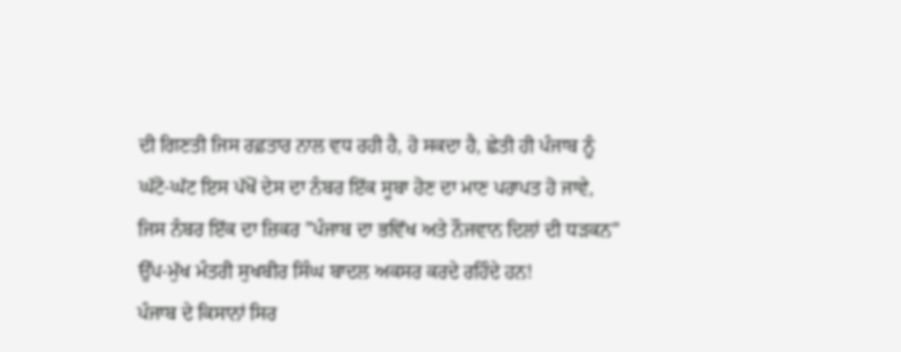ਦੀ ਗਿਣਤੀ ਜਿਸ ਰਫ਼ਤਾਰ ਨਾਲ ਵਧ ਰਹੀ ਹੈ, ਹੋ ਸਕਦਾ ਹੈ, ਛੇਤੀ ਹੀ ਪੰਜਾਬ ਨੂੰ ਘੱਟੋ-ਘੱਟ ਇਸ ਪੱਖੋਂ ਦੇਸ ਦਾ ਨੰਬਰ ਇੱਕ ਸੂਬਾ ਹੋਣ ਦਾ ਮਾਣ ਪਰਾਪਤ ਹੋ ਜਾਵੇ, ਜਿਸ ਨੰਬਰ ਇੱਕ ਦਾ ਜ਼ਿਕਰ ”ਪੰਜਾਬ ਦਾ ਭਵਿੱਖ ਅਤੇ ਨੌਜਵਾਨ ਦਿਲਾਂ ਦੀ ਧੜਕਨ” ਉੱਪ-ਮੁੱਖ ਮੰਤਰੀ ਸੁਖਬੀਰ ਸਿੰਘ ਬਾਦਲ ਅਕਸਰ ਕਰਦੇ ਰਹਿੰਦੇ ਹਨ!
ਪੰਜਾਬ ਦੇ ਕਿਸਾਨਾਂ ਸਿਰ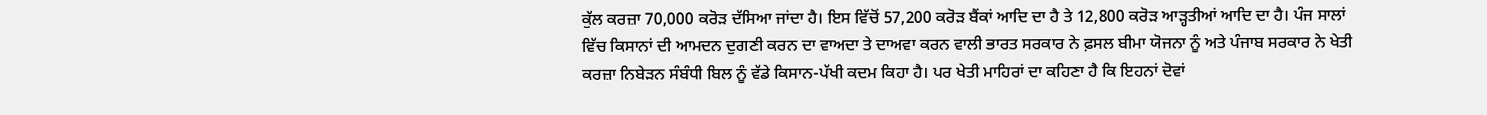ਕੁੱਲ ਕਰਜ਼ਾ 70,000 ਕਰੋੜ ਦੱਸਿਆ ਜਾਂਦਾ ਹੈ। ਇਸ ਵਿੱਚੋਂ 57,200 ਕਰੋੜ ਬੈਂਕਾਂ ਆਦਿ ਦਾ ਹੈ ਤੇ 12,800 ਕਰੋੜ ਆੜ੍ਹਤੀਆਂ ਆਦਿ ਦਾ ਹੈ। ਪੰਜ ਸਾਲਾਂ ਵਿੱਚ ਕਿਸਾਨਾਂ ਦੀ ਆਮਦਨ ਦੁਗਣੀ ਕਰਨ ਦਾ ਵਾਅਦਾ ਤੇ ਦਾਅਵਾ ਕਰਨ ਵਾਲੀ ਭਾਰਤ ਸਰਕਾਰ ਨੇ ਫ਼ਸਲ ਬੀਮਾ ਯੋਜਨਾ ਨੂੰ ਅਤੇ ਪੰਜਾਬ ਸਰਕਾਰ ਨੇ ਖੇਤੀ ਕਰਜ਼ਾ ਨਿਬੇੜਨ ਸੰਬੰਧੀ ਬਿਲ ਨੂੰ ਵੱਡੇ ਕਿਸਾਨ-ਪੱਖੀ ਕਦਮ ਕਿਹਾ ਹੈ। ਪਰ ਖੇਤੀ ਮਾਹਿਰਾਂ ਦਾ ਕਹਿਣਾ ਹੈ ਕਿ ਇਹਨਾਂ ਦੋਵਾਂ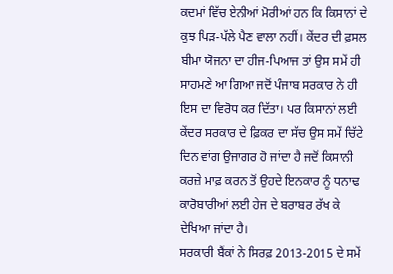ਕਦਮਾਂ ਵਿੱਚ ਏਨੀਆਂ ਮੋਰੀਆਂ ਹਨ ਕਿ ਕਿਸਾਨਾਂ ਦੇ ਕੁਝ ਪਿੜ-ਪੱਲੇ ਪੈਣ ਵਾਲਾ ਨਹੀਂ। ਕੇਂਦਰ ਦੀ ਫ਼ਸਲ ਬੀਮਾ ਯੋਜਨਾ ਦਾ ਹੀਜ-ਪਿਆਜ ਤਾਂ ਉਸ ਸਮੇਂ ਹੀ ਸਾਹਮਣੇ ਆ ਗਿਆ ਜਦੋਂ ਪੰਜਾਬ ਸਰਕਾਰ ਨੇ ਹੀ ਇਸ ਦਾ ਵਿਰੋਧ ਕਰ ਦਿੱਤਾ। ਪਰ ਕਿਸਾਨਾਂ ਲਈ ਕੇਂਦਰ ਸਰਕਾਰ ਦੇ ਫ਼ਿਕਰ ਦਾ ਸੱਚ ਉਸ ਸਮੇਂ ਚਿੱਟੇ ਦਿਨ ਵਾਂਗ ਉਜਾਗਰ ਹੋ ਜਾਂਦਾ ਹੈ ਜਦੋਂ ਕਿਸਾਨੀ ਕਰਜ਼ੇ ਮਾਫ਼ ਕਰਨ ਤੋਂ ਉਹਦੇ ਇਨਕਾਰ ਨੂੰ ਧਨਾਢ ਕਾਰੋਬਾਰੀਆਂ ਲਈ ਹੇਜ ਦੇ ਬਰਾਬਰ ਰੱਖ ਕੇ ਦੇਖਿਆ ਜਾਂਦਾ ਹੈ।
ਸਰਕਾਰੀ ਬੈਂਕਾਂ ਨੇ ਸਿਰਫ਼ 2013-2015 ਦੇ ਸਮੇਂ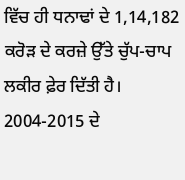ਵਿੱਚ ਹੀ ਧਨਾਢਾਂ ਦੇ 1,14,182 ਕਰੋੜ ਦੇ ਕਰਜ਼ੇ ਉੱਤੇ ਚੁੱਪ-ਚਾਪ ਲਕੀਰ ਫ਼ੇਰ ਦਿੱਤੀ ਹੈ। 2004-2015 ਦੇ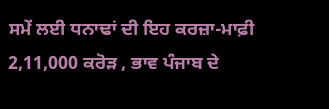ਸਮੇਂ ਲਈ ਧਨਾਢਾਂ ਦੀ ਇਹ ਕਰਜ਼ਾ-ਮਾਫ਼ੀ 2,11,000 ਕਰੋੜ , ਭਾਵ ਪੰਜਾਬ ਦੇ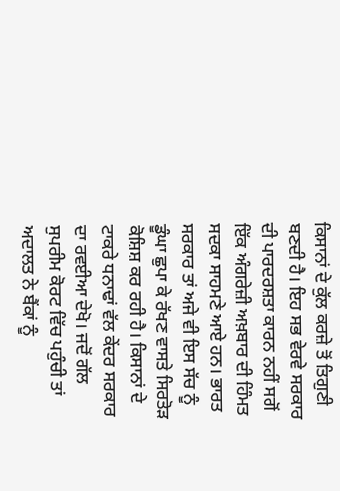ਕਿਸਾਨਾਂ ਦੇ ਕੁੱਲ ਕਰਜ਼ੇ ਤੋਂ ਤਿਗੁਣੀ ਬਣਦੀ ਹੈ। ਇਹ ਸਭ ਵੇਰਵੇ ਸਰਕਾਰ ਦੀ ਪਾਰਦਰਸ਼ਤਾ ਕਾਰਨ ਨਹੀਂ ਸਗੋਂ ਇੱਕ ਅੰਗਰੇਜ਼ੀ ਅਖ਼ਬਾਰ ਦੀ ਹਿੰਮਤ ਸਦਕਾ ਸਾਹਮਣੇ ਆਏ ਹਨ। ਭਾਰਤ ਸਰਕਾਰ ਤਾਂ ਅਜੇ ਵੀ ਇਸ ਸੱਚ ਨੂੰ ਡੂੰਘਾ ਛੁਪਾ ਕੇ ਰੱਖਣ ਵਾਸਤੇ ਸਿਰਤੋੜ ਕੋਸ਼ਿਸ਼ ਕਰ ਰਹੀ ਹੈ। ਕਿਸਾਨਾਂ ਦੇ ਟਾਕਰੇ ਧਨਾਢਾਂ ਵੱਲ ਕੇਂਦਰ ਸਰਕਾਰ ਦਾ ਰਵਈਆ ਦੇਖੋ। ਜਦੋਂ ਗੱਲ ਸੁਪਰੀਮ ਕੋਰਟ ਵਿੱਚ ਪਹੁੰਚੀ ਤਾਂ ਅਦਾਲਤ ਨੇ ਬੈਂਕਾਂ ਨੂੰ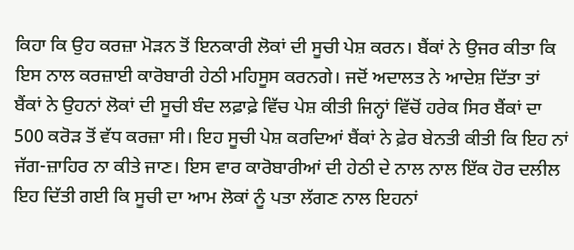ਕਿਹਾ ਕਿ ਉਹ ਕਰਜ਼ਾ ਮੋੜਨ ਤੋਂ ਇਨਕਾਰੀ ਲੋਕਾਂ ਦੀ ਸੂਚੀ ਪੇਸ਼ ਕਰਨ। ਬੈਂਕਾਂ ਨੇ ਉਜਰ ਕੀਤਾ ਕਿ ਇਸ ਨਾਲ ਕਰਜ਼ਾਈ ਕਾਰੋਬਾਰੀ ਹੇਠੀ ਮਹਿਸੂਸ ਕਰਨਗੇ। ਜਦੋਂ ਅਦਾਲਤ ਨੇ ਆਦੇਸ਼ ਦਿੱਤਾ ਤਾਂ ਬੈਂਕਾਂ ਨੇ ਉਹਨਾਂ ਲੋਕਾਂ ਦੀ ਸੂਚੀ ਬੰਦ ਲਫ਼ਾਫ਼ੇ ਵਿੱਚ ਪੇਸ਼ ਕੀਤੀ ਜਿਨ੍ਹਾਂ ਵਿੱਚੋਂ ਹਰੇਕ ਸਿਰ ਬੈਂਕਾਂ ਦਾ 500 ਕਰੋੜ ਤੋਂ ਵੱਧ ਕਰਜ਼ਾ ਸੀ। ਇਹ ਸੂਚੀ ਪੇਸ਼ ਕਰਦਿਆਂ ਬੈਂਕਾਂ ਨੇ ਫ਼ੇਰ ਬੇਨਤੀ ਕੀਤੀ ਕਿ ਇਹ ਨਾਂ ਜੱਗ-ਜ਼ਾਹਿਰ ਨਾ ਕੀਤੇ ਜਾਣ। ਇਸ ਵਾਰ ਕਾਰੋਬਾਰੀਆਂ ਦੀ ਹੇਠੀ ਦੇ ਨਾਲ ਨਾਲ ਇੱਕ ਹੋਰ ਦਲੀਲ ਇਹ ਦਿੱਤੀ ਗਈ ਕਿ ਸੂਚੀ ਦਾ ਆਮ ਲੋਕਾਂ ਨੂੰ ਪਤਾ ਲੱਗਣ ਨਾਲ ਇਹਨਾਂ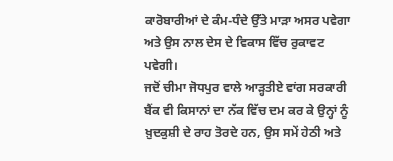ਕਾਰੋਬਾਰੀਆਂ ਦੇ ਕੰਮ-ਧੰਦੇ ਉੱਤੇ ਮਾੜਾ ਅਸਰ ਪਵੇਗਾ ਅਤੇ ਉਸ ਨਾਲ ਦੇਸ ਦੇ ਵਿਕਾਸ ਵਿੱਚ ਰੁਕਾਵਟ ਪਵੇਗੀ।
ਜਦੋਂ ਚੀਮਾ ਜੋਧਪੁਰ ਵਾਲੇ ਆੜ੍ਹਤੀਏ ਵਾਂਗ ਸਰਕਾਰੀ ਬੈਂਕ ਵੀ ਕਿਸਾਨਾਂ ਦਾ ਨੱਕ ਵਿੱਚ ਦਮ ਕਰ ਕੇ ਉਨ੍ਹਾਂ ਨੂੰ ਖ਼ੁਦਕੁਸ਼ੀ ਦੇ ਰਾਹ ਤੋਰਦੇ ਹਨ, ਉਸ ਸਮੇਂ ਹੇਠੀ ਅਤੇ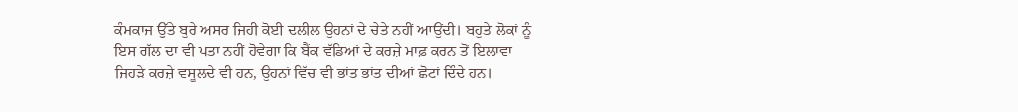ਕੰਮਕਾਜ ਉੱਤੇ ਬੁਰੇ ਅਸਰ ਜਿਹੀ ਕੋਈ ਦਲੀਲ ਉਹਨਾਂ ਦੇ ਚੇਤੇ ਨਹੀਂ ਆਉਂਦੀ। ਬਹੁਤੇ ਲੋਕਾਂ ਨੂੰ ਇਸ ਗੱਲ ਦਾ ਵੀ ਪਤਾ ਨਹੀਂ ਹੋਵੇਗਾ ਕਿ ਬੈਂਕ ਵੱਡਿਆਂ ਦੇ ਕਰਜ਼ੇ ਮਾਫ਼ ਕਰਨ ਤੋਂ ਇਲਾਵਾ ਜਿਹੜੇ ਕਰਜ਼ੇ ਵਸੂਲਦੇ ਵੀ ਹਨ, ਉਹਨਾਂ ਵਿੱਚ ਵੀ ਭਾਂਤ ਭਾਂਤ ਦੀਆਂ ਛੋਟਾਂ ਦਿੰਦੇ ਹਨ।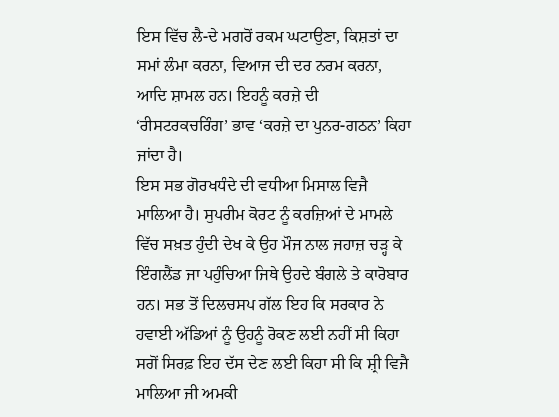ਇਸ ਵਿੱਚ ਲੈ-ਦੇ ਮਗਰੋਂ ਰਕਮ ਘਟਾਉਣਾ, ਕਿਸ਼ਤਾਂ ਦਾ ਸਮਾਂ ਲੰਮਾ ਕਰਨਾ, ਵਿਆਜ ਦੀ ਦਰ ਨਰਮ ਕਰਨਾ, ਆਦਿ ਸ਼ਾਮਲ ਹਨ। ਇਹਨੂੰ ਕਰਜ਼ੇ ਦੀ ‘ਰੀਸਟਰਕਚਰਿੰਗ’ ਭਾਵ ‘ਕਰਜ਼ੇ ਦਾ ਪੁਨਰ-ਗਠਨ’ ਕਿਹਾ ਜਾਂਦਾ ਹੈ।
ਇਸ ਸਭ ਗੋਰਖਧੰਦੇ ਦੀ ਵਧੀਆ ਮਿਸਾਲ ਵਿਜੈ ਮਾਲਿਆ ਹੈ। ਸੁਪਰੀਮ ਕੋਰਟ ਨੂੰ ਕਰਜ਼ਿਆਂ ਦੇ ਮਾਮਲੇ ਵਿੱਚ ਸਖ਼ਤ ਹੁੰਦੀ ਦੇਖ ਕੇ ਉਹ ਮੌਜ ਨਾਲ ਜਹਾਜ਼ ਚੜ੍ਹ ਕੇ ਇੰਗਲੈਂਡ ਜਾ ਪਹੁੰਚਿਆ ਜਿਥੇ ਉਹਦੇ ਬੰਗਲੇ ਤੇ ਕਾਰੋਬਾਰ ਹਨ। ਸਭ ਤੋਂ ਦਿਲਚਸਪ ਗੱਲ ਇਹ ਕਿ ਸਰਕਾਰ ਨੇ ਹਵਾਈ ਅੱਡਿਆਂ ਨੂੰ ਉਹਨੂੰ ਰੋਕਣ ਲਈ ਨਹੀਂ ਸੀ ਕਿਹਾ ਸਗੋਂ ਸਿਰਫ਼ ਇਹ ਦੱਸ ਦੇਣ ਲਈ ਕਿਹਾ ਸੀ ਕਿ ਸ਼੍ਰੀ ਵਿਜੈ ਮਾਲਿਆ ਜੀ ਅਮਕੀ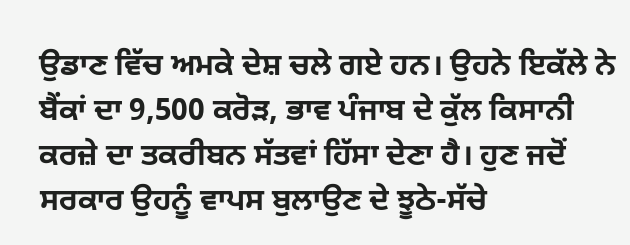ਉਡਾਣ ਵਿੱਚ ਅਮਕੇ ਦੇਸ਼ ਚਲੇ ਗਏ ਹਨ। ਉਹਨੇ ਇਕੱਲੇ ਨੇ ਬੈਂਕਾਂ ਦਾ 9,500 ਕਰੋੜ, ਭਾਵ ਪੰਜਾਬ ਦੇ ਕੁੱਲ ਕਿਸਾਨੀ ਕਰਜ਼ੇ ਦਾ ਤਕਰੀਬਨ ਸੱਤਵਾਂ ਹਿੱਸਾ ਦੇਣਾ ਹੈ। ਹੁਣ ਜਦੋਂ ਸਰਕਾਰ ਉਹਨੂੰ ਵਾਪਸ ਬੁਲਾਉਣ ਦੇ ਝੂਠੇ-ਸੱਚੇ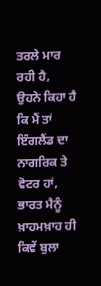ਤਰਲੇ ਮਾਰ ਰਹੀ ਹੈ, ਉਹਨੇ ਕਿਹਾ ਹੈ ਕਿ ਮੈਂ ਤਾਂ ਇੰਗਲੈਂਡ ਦਾ ਨਾਗਰਿਕ ਤੇ ਵੋਟਰ ਹਾਂ, ਭਾਰਤ ਮੈਨੂੰ ਖ਼ਾਹਮਖ਼ਾਹ ਹੀ ਕਿਵੇਂ ਬੁਲਾ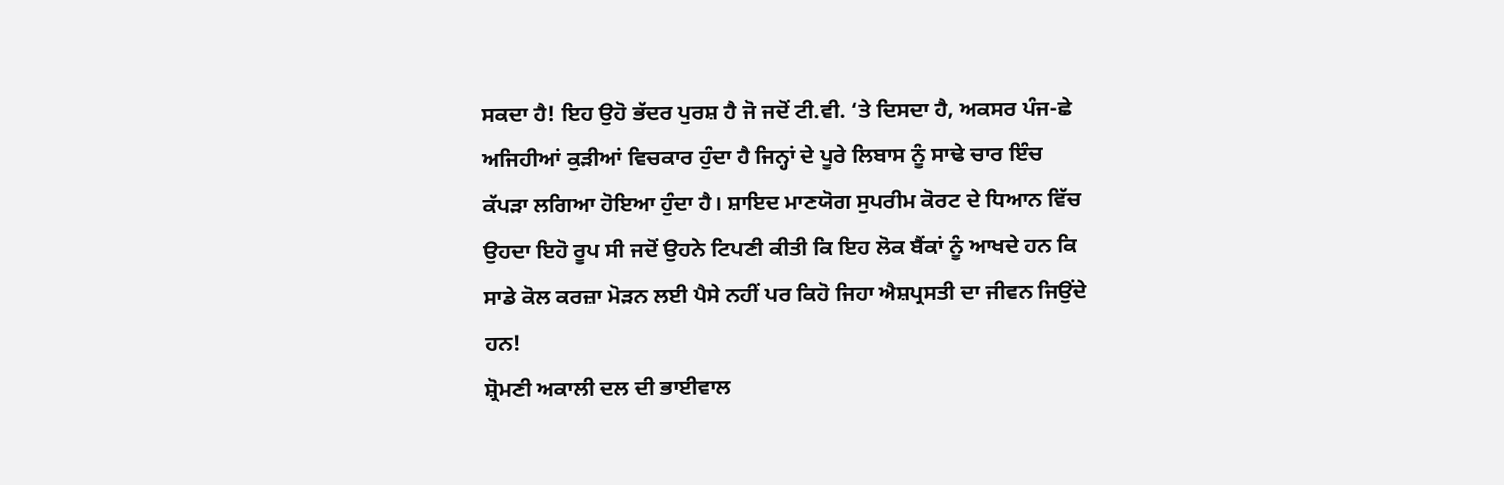ਸਕਦਾ ਹੈ! ਇਹ ਉਹੋ ਭੱਦਰ ਪੁਰਸ਼ ਹੈ ਜੋ ਜਦੋਂ ਟੀ.ਵੀ. ‘ਤੇ ਦਿਸਦਾ ਹੈ, ਅਕਸਰ ਪੰਜ-ਛੇ ਅਜਿਹੀਆਂ ਕੁੜੀਆਂ ਵਿਚਕਾਰ ਹੁੰਦਾ ਹੈ ਜਿਨ੍ਹਾਂ ਦੇ ਪੂਰੇ ਲਿਬਾਸ ਨੂੰ ਸਾਢੇ ਚਾਰ ਇੰਚ ਕੱਪੜਾ ਲਗਿਆ ਹੋਇਆ ਹੁੰਦਾ ਹੈ। ਸ਼ਾਇਦ ਮਾਣਯੋਗ ਸੁਪਰੀਮ ਕੋਰਟ ਦੇ ਧਿਆਨ ਵਿੱਚ ਉਹਦਾ ਇਹੋ ਰੂਪ ਸੀ ਜਦੋਂ ਉਹਨੇ ਟਿਪਣੀ ਕੀਤੀ ਕਿ ਇਹ ਲੋਕ ਬੈਂਕਾਂ ਨੂੰ ਆਖਦੇ ਹਨ ਕਿ ਸਾਡੇ ਕੋਲ ਕਰਜ਼ਾ ਮੋੜਨ ਲਈ ਪੈਸੇ ਨਹੀਂ ਪਰ ਕਿਹੋ ਜਿਹਾ ਐਸ਼ਪ੍ਰਸਤੀ ਦਾ ਜੀਵਨ ਜਿਉਂਦੇ ਹਨ!
ਸ਼੍ਰੋਮਣੀ ਅਕਾਲੀ ਦਲ ਦੀ ਭਾਈਵਾਲ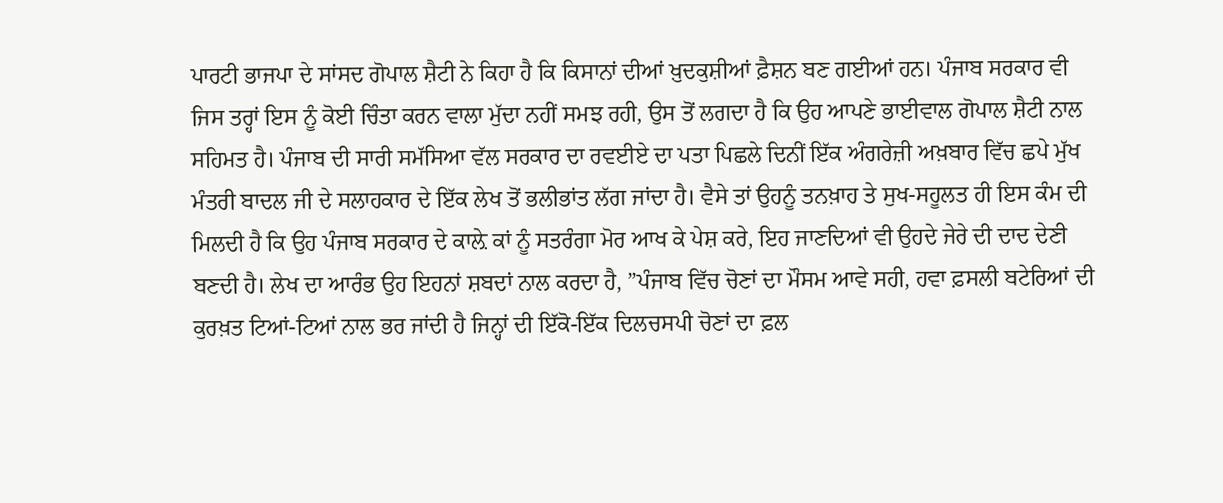ਪਾਰਟੀ ਭਾਜਪਾ ਦੇ ਸਾਂਸਦ ਗੋਪਾਲ ਸ਼ੈਟੀ ਨੇ ਕਿਹਾ ਹੈ ਕਿ ਕਿਸਾਨਾਂ ਦੀਆਂ ਖ਼ੁਦਕੁਸ਼ੀਆਂ ਫ਼ੈਸ਼ਨ ਬਣ ਗਈਆਂ ਹਨ। ਪੰਜਾਬ ਸਰਕਾਰ ਵੀ ਜਿਸ ਤਰ੍ਹਾਂ ਇਸ ਨੂੰ ਕੋਈ ਚਿੰਤਾ ਕਰਨ ਵਾਲਾ ਮੁੱਦਾ ਨਹੀਂ ਸਮਝ ਰਹੀ, ਉਸ ਤੋਂ ਲਗਦਾ ਹੈ ਕਿ ਉਹ ਆਪਣੇ ਭਾਈਵਾਲ ਗੋਪਾਲ ਸ਼ੈਟੀ ਨਾਲ ਸਹਿਮਤ ਹੈ। ਪੰਜਾਬ ਦੀ ਸਾਰੀ ਸਮੱਸਿਆ ਵੱਲ ਸਰਕਾਰ ਦਾ ਰਵਈਏ ਦਾ ਪਤਾ ਪਿਛਲੇ ਦਿਨੀਂ ਇੱਕ ਅੰਗਰੇਜ਼ੀ ਅਖ਼ਬਾਰ ਵਿੱਚ ਛਪੇ ਮੁੱਖ ਮੰਤਰੀ ਬਾਦਲ ਜੀ ਦੇ ਸਲਾਹਕਾਰ ਦੇ ਇੱਕ ਲੇਖ ਤੋਂ ਭਲੀਭਾਂਤ ਲੱਗ ਜਾਂਦਾ ਹੈ। ਵੈਸੇ ਤਾਂ ਉਹਨੂੰ ਤਨਖ਼ਾਹ ਤੇ ਸੁਖ-ਸਹੂਲਤ ਹੀ ਇਸ ਕੰਮ ਦੀ ਮਿਲਦੀ ਹੈ ਕਿ ਉਹ ਪੰਜਾਬ ਸਰਕਾਰ ਦੇ ਕਾਲ਼ੇ ਕਾਂ ਨੂੰ ਸਤਰੰਗਾ ਮੋਰ ਆਖ ਕੇ ਪੇਸ਼ ਕਰੇ, ਇਹ ਜਾਣਦਿਆਂ ਵੀ ਉਹਦੇ ਜੇਰੇ ਦੀ ਦਾਦ ਦੇਣੀ ਬਣਦੀ ਹੈ। ਲੇਖ ਦਾ ਆਰੰਭ ਉਹ ਇਹਨਾਂ ਸ਼ਬਦਾਂ ਨਾਲ ਕਰਦਾ ਹੈ, ”ਪੰਜਾਬ ਵਿੱਚ ਚੋਣਾਂ ਦਾ ਮੌਸਮ ਆਵੇ ਸਹੀ, ਹਵਾ ਫ਼ਸਲੀ ਬਟੇਰਿਆਂ ਦੀ ਕੁਰਖ਼ਤ ਟਿਆਂ-ਟਿਆਂ ਨਾਲ ਭਰ ਜਾਂਦੀ ਹੈ ਜਿਨ੍ਹਾਂ ਦੀ ਇੱਕੋ-ਇੱਕ ਦਿਲਚਸਪੀ ਚੋਣਾਂ ਦਾ ਫ਼ਲ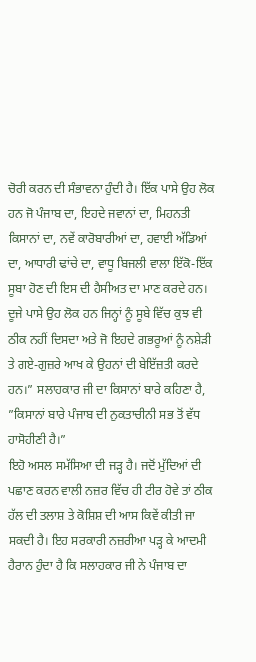ਚੋਰੀ ਕਰਨ ਦੀ ਸੰਭਾਵਨਾ ਹੁੰਦੀ ਹੈ। ਇੱਕ ਪਾਸੇ ਉਹ ਲੋਕ ਹਨ ਜੋ ਪੰਜਾਬ ਦਾ, ਇਹਦੇ ਜਵਾਨਾਂ ਦਾ, ਮਿਹਨਤੀ ਕਿਸਾਨਾਂ ਦਾ, ਨਵੇਂ ਕਾਰੋਬਾਰੀਆਂ ਦਾ, ਹਵਾਈ ਅੱਡਿਆਂ ਦਾ, ਆਧਾਰੀ ਢਾਂਚੇ ਦਾ, ਵਾਧੂ ਬਿਜਲੀ ਵਾਲਾ ਇੱਕੋ-ਇੱਕ ਸੂਬਾ ਹੋਣ ਦੀ ਇਸ ਦੀ ਹੈਸੀਅਤ ਦਾ ਮਾਣ ਕਰਦੇ ਹਨ। ਦੂਜੇ ਪਾਸੇ ਉਹ ਲੋਕ ਹਨ ਜਿਨ੍ਹਾਂ ਨੂੰ ਸੂਬੇ ਵਿੱਚ ਕੁਝ ਵੀ ਠੀਕ ਨਹੀਂ ਦਿਸਦਾ ਅਤੇ ਜੋ ਇਹਦੇ ਗਭਰੂਆਂ ਨੂੰ ਨਸ਼ੇੜੀ ਤੇ ਗਏ-ਗੁਜ਼ਰੇ ਆਖ ਕੇ ਉਹਨਾਂ ਦੀ ਬੇਇੱਜ਼ਤੀ ਕਰਦੇ ਹਨ।” ਸਲਾਹਕਾਰ ਜੀ ਦਾ ਕਿਸਾਨਾਂ ਬਾਰੇ ਕਹਿਣਾ ਹੈ, ”ਕਿਸਾਨਾਂ ਬਾਰੇ ਪੰਜਾਬ ਦੀ ਨੁਕਤਾਚੀਨੀ ਸਭ ਤੋਂ ਵੱਧ ਹਾਸੋਹੀਣੀ ਹੈ।”
ਇਹੋ ਅਸਲ ਸਮੱਸਿਆ ਦੀ ਜੜ੍ਹ ਹੈ। ਜਦੋਂ ਮੁੱਦਿਆਂ ਦੀ ਪਛਾਣ ਕਰਨ ਵਾਲੀ ਨਜ਼ਰ ਵਿੱਚ ਹੀ ਟੀਰ ਹੋਵੇ ਤਾਂ ਠੀਕ ਹੱਲ ਦੀ ਤਲਾਸ਼ ਤੇ ਕੋਸ਼ਿਸ਼ ਦੀ ਆਸ ਕਿਵੇਂ ਕੀਤੀ ਜਾ ਸਕਦੀ ਹੈ। ਇਹ ਸਰਕਾਰੀ ਨਜ਼ਰੀਆ ਪੜ੍ਹ ਕੇ ਆਦਮੀ ਹੈਰਾਨ ਹੁੰਦਾ ਹੈ ਕਿ ਸਲਾਹਕਾਰ ਜੀ ਨੇ ਪੰਜਾਬ ਦਾ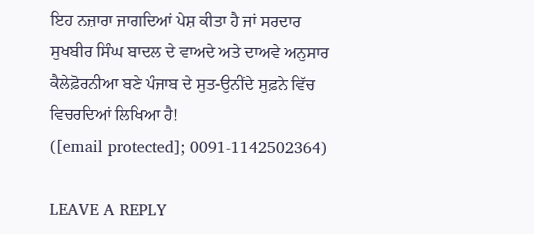ਇਹ ਨਜ਼ਾਰਾ ਜਾਗਦਿਆਂ ਪੇਸ਼ ਕੀਤਾ ਹੈ ਜਾਂ ਸਰਦਾਰ ਸੁਖਬੀਰ ਸਿੰਘ ਬਾਦਲ ਦੇ ਵਾਅਦੇ ਅਤੇ ਦਾਅਵੇ ਅਨੁਸਾਰ ਕੈਲੇਫ਼ੋਰਨੀਆ ਬਣੇ ਪੰਜਾਬ ਦੇ ਸੁਤ-ਉਨੀਂਦੇ ਸੁਫ਼ਨੇ ਵਿੱਚ ਵਿਚਰਦਿਆਂ ਲਿਖਿਆ ਹੈ!
([email protected]; 0091-1142502364)

LEAVE A REPLY